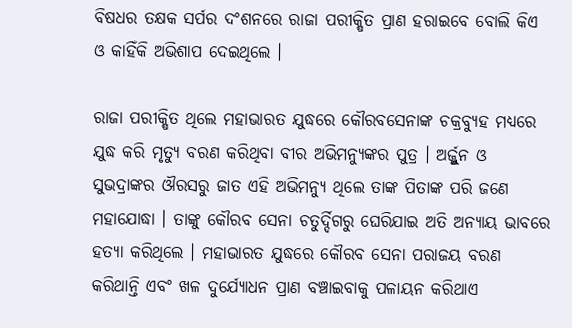ବିଷଧର ତକ୍ଷକ ସର୍ପର ଦଂଶନରେ ରାଜା ପରୀକ୍ଷିତ ପ୍ରାଣ ହରାଇବେ ବୋଲି କିଏ ଓ କାହିଁକି ଅଭିଶାପ ଦେଇଥିଲେ ।

ରାଜା ପରୀକ୍ଷିତ ଥିଲେ ମହାଭାରତ ଯୁଦ୍ଧରେ କୌରବସେନାଙ୍କ ଚକ୍ରବ୍ଯୁହ ମଧ୍ଯରେ ଯୁଦ୍ଧ କରି ମୃତ୍ୟୁ ବରଣ କରିଥିବା ବୀର ଅଭିମନ୍ୟୁଙ୍କର ପୁତ୍ର । ଅର୍ଜ୍ଜୁନ ଓ ସୁଭଦ୍ରାଙ୍କର ଔରସରୁ ଜାତ ଏହି ଅଭିମନ୍ୟୁ ଥିଲେ ତାଙ୍କ ପିତାଙ୍କ ପରି ଜଣେ ମହାଯୋଦ୍ଧା । ତାଙ୍କୁ କୌରବ ସେନା ଚତୁର୍ଦ୍ଦିଗରୁ ଘେରିଯାଇ ଅତି ଅନ୍ଯାୟ ଭାବରେ ହତ୍ୟା କରିଥିଲେ । ମହାଭାରତ ଯୁଦ୍ଧରେ କୌରବ ସେନା ପରାଜୟ ବରଣ କରିଥାନ୍ତି ଏବଂ ଖଳ ଦୁର୍ଯ୍ଯୋଧନ ପ୍ରାଣ ବଞ୍ଚାଇବାକୁ ପଳାୟନ କରିଥାଏ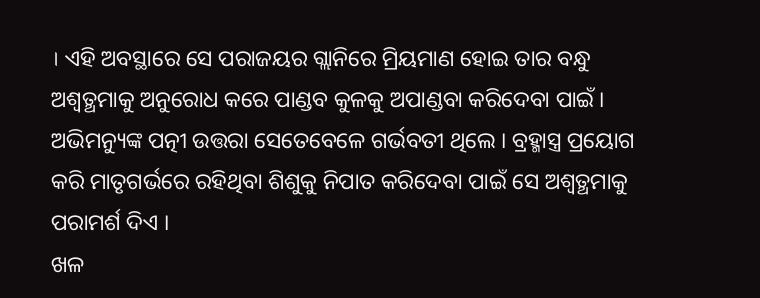। ଏହି ଅବସ୍ଥାରେ ସେ ପରାଜୟର ଗ୍ଲାନିରେ ମ୍ରିୟମାଣ ହୋଇ ତାର ବନ୍ଧୁ ଅଶ୍ବତ୍ଥମାକୁ ଅନୁରୋଧ କରେ ପାଣ୍ଡବ କୁଳକୁ ଅପାଣ୍ଡବା କରିଦେବା ପାଇଁ । ଅଭିମନ୍ୟୁଙ୍କ ପତ୍ନୀ ଉତ୍ତରା ସେତେବେଳେ ଗର୍ଭବତୀ ଥିଲେ । ବ୍ରହ୍ମାସ୍ତ୍ର ପ୍ରୟୋଗ କରି ମାତୃଗର୍ଭରେ ରହିଥିବା ଶିଶୁକୁ ନିପାତ କରିଦେବା ପାଇଁ ସେ ଅଶ୍ବତ୍ଥମାକୁ ପରାମର୍ଶ ଦିଏ ।
ଖଳ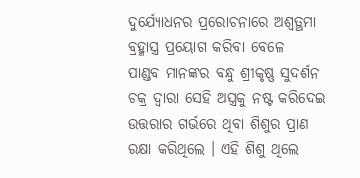ଦୁର୍ଯ୍ଯୋଧନର ପ୍ରରୋଚନାରେ ଅଶ୍ବତ୍ଥମା ବ୍ରହ୍ମାସ୍ତ୍ର ପ୍ରୟୋଗ କରିବା ବେଳେ  ପାଣ୍ଡବ ମାନଙ୍କର ବନ୍ଧୁ ଶ୍ରୀକୃଷ୍ଣ ସୁଦର୍ଶନ ଚକ୍ର ଦ୍ବାରା ସେହି ଅସ୍ତ୍ରକୁ ନଷ୍ଟ କରିଦେଇ ଉତ୍ତରାର ଗର୍ଭରେ ଥିବା ଶିଶୁର ପ୍ରାଣ ରକ୍ଷା କରିଥିଲେ । ଏହି ଶିଶୁ ଥିଲେ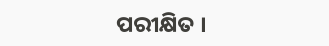ପରୀକ୍ଷିତ ।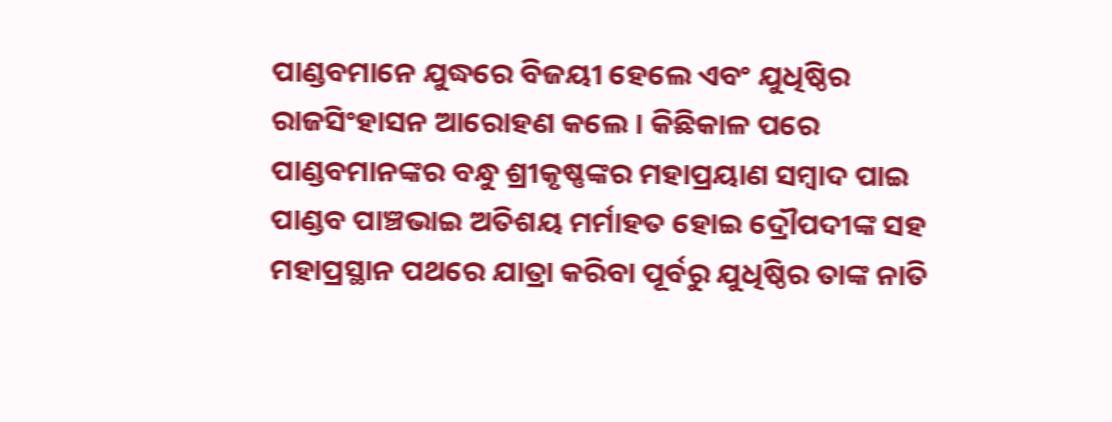ପାଣ୍ଡବମାନେ ଯୁଦ୍ଧରେ ବିଜୟୀ ହେଲେ ଏବଂ ଯୁଧିଷ୍ଠିର ରାଜସିଂହାସନ ଆରୋହଣ କଲେ । କିଛିକାଳ ପରେ ପାଣ୍ଡବମାନଙ୍କର ବନ୍ଧୁ ଶ୍ରୀକୃଷ୍ଣଙ୍କର ମହାପ୍ରୟାଣ ସମ୍ବାଦ ପାଇ ପାଣ୍ଡବ ପାଞ୍ଚଭାଇ ଅତିଶୟ ମର୍ମାହତ ହୋଇ ଦ୍ରୌପଦୀଙ୍କ ସହ ମହାପ୍ରସ୍ଥାନ ପଥରେ ଯାତ୍ରା କରିବା ପୂର୍ବରୁ ଯୁଧିଷ୍ଠିର ତାଙ୍କ ନାତି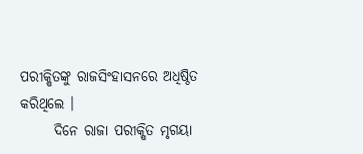ପରୀକ୍ଷିତଙ୍କୁ ରାଜସିଂହାସନରେ ଅଧିଷ୍ଠିତ କରିଥିଲେ ।
      ଦିନେ ରାଜା ପରୀକ୍ଷିତ ମୃଗୟା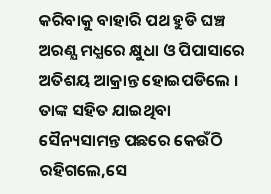କରିବାକୁ ବାହାରି ପଥ ହୁଡି ଘଞ୍ଚ ଅରଣ୍ଯ ମଧ୍ଯରେ କ୍ଷୁଧା ଓ ପିପାସାରେ ଅତିଶୟ ଆକ୍ରାନ୍ତ ହୋଇପଡିଲେ । ତାଙ୍କ ସହିତ ଯାଇଥିବା ସୈନ୍ୟସାମନ୍ତ ପଛରେ କେଉଁଠି ରହିଗଲେ,ସେ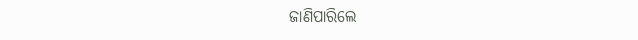ଜାଣିପାରିଲେ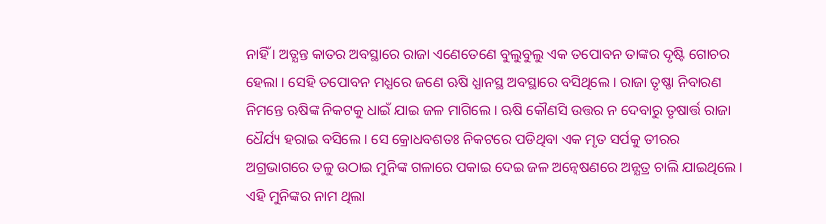ନାହିଁ । ଅତ୍ଯନ୍ତ କାତର ଅବସ୍ଥାରେ ରାଜା ଏଣେତେଣେ ବୁଲୁବୁଲୁ ଏକ ତପୋବନ ତାଙ୍କର ଦୃଷ୍ଟି ଗୋଚର ହେଲା । ସେହି ତପୋବନ ମଧ୍ଯରେ ଜଣେ ଋଷି ଧ୍ଯାନସ୍ଥ ଅବସ୍ଥାରେ ବସିଥିଲେ । ରାଜା ତୃଷ୍ଣା ନିବାରଣ ନିମନ୍ତେ ଋଷିଙ୍କ ନିକଟକୁ ଧାଇଁ ଯାଇ ଜଳ ମାଗିଲେ । ଋଷି କୌଣସି ଉତ୍ତର ନ ଦେବାରୁ ତୃଷାର୍ତ୍ତ ରାଜା ଧୈର୍ଯ୍ୟ ହରାଇ ବସିଲେ । ସେ କ୍ରୋଧବଶତଃ ନିକଟରେ ପଡିଥିବା ଏକ ମୃତ ସର୍ପକୁ ତୀରର ଅଗ୍ରଭାଗରେ ତଳୁ ଉଠାଇ ମୁନିଙ୍କ ଗଳାରେ ପକାଇ ଦେଇ ଜଳ ଅନ୍ବେଷଣରେ ଅନ୍ଯତ୍ର ଚାଲି ଯାଇଥିଲେ । ଏହି ମୁନିଙ୍କର ନାମ ଥିଲା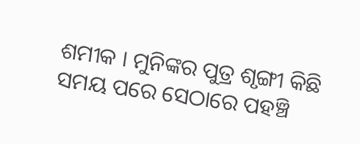ଶମୀକ । ମୁନିଙ୍କର ପୁତ୍ର ଶୃଙ୍ଗୀ କିଛି ସମୟ ପରେ ସେଠାରେ ପହଞ୍ଚି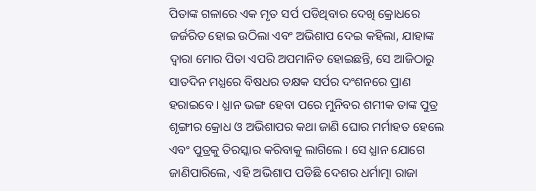ପିତାଙ୍କ ଗଳାରେ ଏକ ମୃତ ସର୍ପ ପଡିଥିବାର ଦେଖି କ୍ରୋଧରେ ଜର୍ଜରିତ ହୋଇ ଉଠିଲା ଏବଂ ଅଭିଶାପ ଦେଇ କହିଲା, ଯାହାଙ୍କ ଦ୍ବାରା ମୋର ପିତା ଏପରି ଅପମାନିତ ହୋଇଛନ୍ତି, ସେ ଆଜିଠାରୁ ସାତଦିନ ମଧ୍ଯରେ ବିଷଧର ତକ୍ଷକ ସର୍ପର ଦଂଶନରେ ପ୍ରାଣ ହରାଇବେ । ଧ୍ଯାନ ଭଙ୍ଗ ହେବା ପରେ ମୁନିବର ଶମୀକ ତାଙ୍କ ପୁତ୍ର ଶୃଙ୍ଗୀର କ୍ରୋଧ ଓ ଅଭିଶାପର କଥା ଜାଣି ଘୋର ମର୍ମାହତ ହେଲେ ଏବଂ ପୁତ୍ରକୁ ତିରସ୍କାର କରିବାକୁ ଲାଗିଲେ । ସେ ଧ୍ଯାନ ଯୋଗେ ଜାଣିପାରିଲେ, ଏହି ଅଭିଶାପ ପଡିଛି ଦେଶର ଧର୍ମାତ୍ମା ରାଜା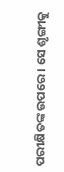ପରୀକ୍ଷିତଙ୍କ ଉପରେ । ସେ ଶୃଙ୍ଗୀକୁ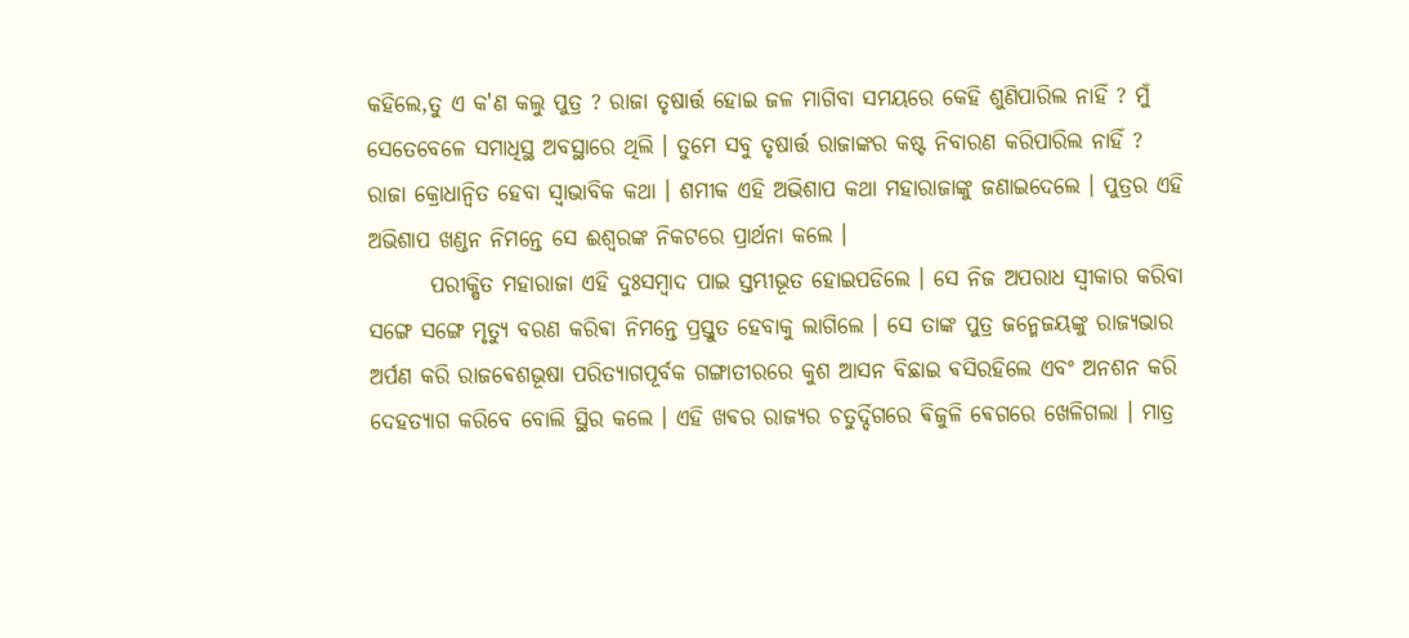କହିଲେ,ତୁ ଏ କ'ଣ କଲୁ ପୁତ୍ର ? ରାଜା ତୃଷାର୍ତ୍ତ ହୋଇ ଜଳ ମାଗିବା ସମୟରେ କେହି ଶୁଣିପାରିଲ ନାହିଁ ? ମୁଁ ସେତେବେଳେ ସମାଧିସ୍ଥ ଅବସ୍ଥାରେ ଥିଲି । ତୁମେ ସବୁ ତୃଷାର୍ତ୍ତ ରାଜାଙ୍କର କଷ୍ଟ ନିବାରଣ କରିପାରିଲ ନାହିଁ ? ରାଜା କ୍ରୋଧାନ୍ବିତ ହେବା ସ୍ବାଭାବିକ କଥା । ଶମୀକ ଏହି ଅଭିଶାପ କଥା ମହାରାଜାଙ୍କୁ ଜଣାଇଦେଲେ । ପୁତ୍ରର ଏହି ଅଭିଶାପ ଖଣ୍ଡନ ନିମନ୍ତେ ସେ ଈଶ୍ବରଙ୍କ ନିକଟରେ ପ୍ରାର୍ଥନା କଲେ ।
       ପରୀକ୍ଷିତ ମହାରାଜା ଏହି ଦୁଃସମ୍ବାଦ ପାଇ ସ୍ତମ୍ଭୀଭୂତ ହୋଇପଡିଲେ । ସେ ନିଜ ଅପରାଧ ସ୍ବୀକାର କରିବା ସଙ୍ଗେ ସଙ୍ଗେ ମୃତ୍ୟୁ ବରଣ କରିଵା ନିମନ୍ତେ ପ୍ରସ୍ତୁତ ହେବାକୁ ଲାଗିଲେ । ସେ ତାଙ୍କ ପୁତ୍ର ଜନ୍ମେଜୟଙ୍କୁ ରାଜ୍ୟଭାର ଅର୍ପଣ କରି ରାଜଵେଶଭୂଷା ପରିତ୍ୟାଗପୂର୍ବକ ଗଙ୍ଗାତୀରରେ କୁଶ ଆସନ ବିଛାଇ ଵସିରହିଲେ ଏବଂ ଅନଶନ କରି ଦେହତ୍ୟାଗ କରିବେ ବୋଲି ସ୍ଥିର କଲେ । ଏହି ଖଵର ରାଜ୍ୟର ଚତୁର୍ଦ୍ଦିଗରେ ଵିଜୁଳି ଵେଗରେ ଖେଳିଗଲା । ମାତ୍ର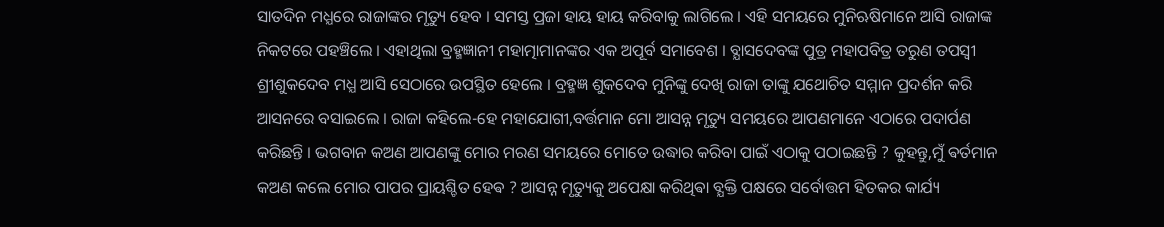ସାତଦିନ ମଧ୍ଯରେ ରାଜାଙ୍କର ମୃତ୍ୟୁ ହେବ । ସମସ୍ତ ପ୍ରଜା ହାୟ ହାୟ କରିବାକୁ ଲାଗିଲେ । ଏହି ସମୟରେ ମୁନିଋଷିମାନେ ଆସି ରାଜାଙ୍କ ନିକଟରେ ପହଞ୍ଚିଲେ । ଏହାଥିଲା ବ୍ରହ୍ମଜ୍ଞାନୀ ମହାତ୍ମାମାନଙ୍କର ଏକ ଅପୂର୍ବ ସମାବେଶ । ବ୍ଯାସଦେବଙ୍କ ପୁତ୍ର ମହାପବିତ୍ର ତରୁଣ ତପସ୍ବୀ ଶ୍ରୀଶୁକଦେବ ମଧ୍ଯ ଆସି ସେଠାରେ ଉପସ୍ଥିତ ହେଲେ । ବ୍ରହ୍ମଜ୍ଞ ଶୁକଦେବ ମୁନିଙ୍କୁ ଦେଖି ରାଜା ତାଙ୍କୁ ଯଥୋଚିତ ସମ୍ମାନ ପ୍ରଦର୍ଶନ କରି ଆସନରେ ବସାଇଲେ । ରାଜା କହିଲେ-ହେ ମହାଯୋଗୀ,ବର୍ତ୍ତମାନ ମୋ ଆସନ୍ନ ମୃତ୍ୟୁ ସମୟରେ ଆପଣମାନେ ଏଠାରେ ପଦାର୍ପଣ କରିଛନ୍ତି । ଭଗବାନ କଅଣ ଆପଣଙ୍କୁ ମୋର ମରଣ ସମୟରେ ମୋତେ ଉଦ୍ଧାର କରିବା ପାଇଁ ଏଠାକୁ ପଠାଇଛନ୍ତି ? କୁହନ୍ତୁ,ମୁଁ ଵର୍ତମାନ କଅଣ କଲେ ମୋର ପାପର ପ୍ରାୟଶ୍ଚିତ ହେଵ ? ଆସନ୍ନ ମୃତ୍ୟୁକୁ ଅପେକ୍ଷା କରିଥିଵା ବ୍ଯକ୍ତି ପକ୍ଷରେ ସର୍ବୋତ୍ତମ ହିତକର କାର୍ଯ୍ୟ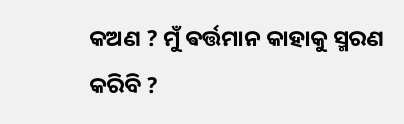କଅଣ ? ମୁଁ ଵର୍ତ୍ତମାନ କାହାକୁ ସ୍ମରଣ କରିବି ?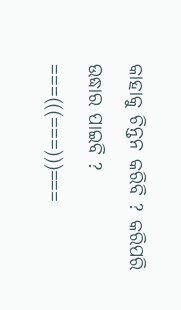କାହାକୁ ଚିନ୍ତନ କରିବି ? କରିପରି ଉଦ୍ଧାର ପାଇବି ?
===(((===)))===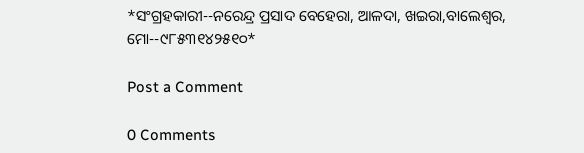*ସଂଗ୍ରହକାରୀ--ନରେନ୍ଦ୍ର ପ୍ରସାଦ ବେହେରା, ଆଳଦା, ଖଇରା,ବାଲେଶ୍ବର, ମୋ--୯୮୫୩୧୪୨୫୧୦*

Post a Comment

0 Comments